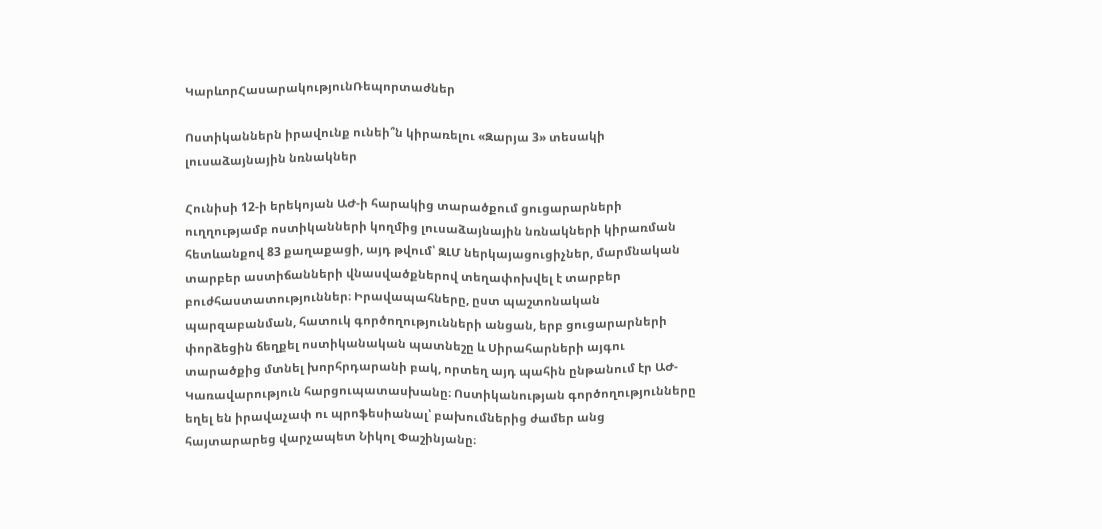ԿարևորՀասարակությունՌեպորտաժներ

Ոստիկաններն իրավունք ունեի՞ն կիրառելու «Զարյա 3» տեսակի լուսաձայնային նռնակներ

Հունիսի 12-ի երեկոյան ԱԺ-ի հարակից տարածքում ցուցարարների ուղղությամբ ոստիկանների կողմից լուսաձայնային նռնակների կիրառման հետևանքով 83 քաղաքացի, այդ թվում՝ ԶԼՄ ներկայացուցիչներ, մարմնական տարբեր աստիճանների վնասվածքներով տեղափոխվել է տարբեր բուժհաստատություններ։ Իրավապահները, ըստ պաշտոնական պարզաբանման, հատուկ գործողությունների անցան, երբ ցուցարարների փորձեցին ճեղքել ոստիկանական պատնեշը և Սիրահարների այգու տարածքից մտնել խորհրդարանի բակ, որտեղ այդ պահին ընթանում էր ԱԺ-Կառավարություն հարցուպատասխանը։ Ոստիկանության գործողությունները եղել են իրավաչափ ու պրոֆեսիանալ՝ բախումներից ժամեր անց հայտարարեց վարչապետ Նիկոլ Փաշինյանը։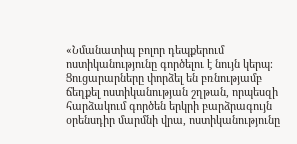«Նմանատիպ բոլոր դեպքերում ոստիկանությունը գործելու է նույն կերպ։ Ցուցարարները փորձել են բռնությամբ ճեղքել ոստիկանության շղթան, որպեսզի հարձակում գործեն երկրի բարձրագույն օրենսդիր մարմնի վրա, ոստիկանությունը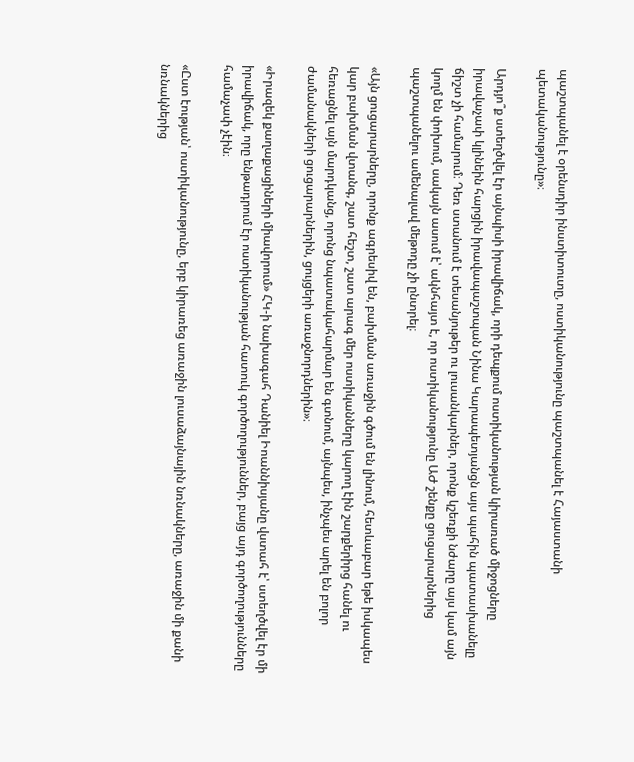պաշտպանել է օրենսդիր ինստիտուտը, ոստիկանությունը պաշտպանել է Հայաստանի պետականությունը»։

Արդյո՞ք ստեղծվել էր այնպիսի իրավիճակ, որի դեպքում ոստիկանության կիրառած միջոցները իրավաչափ կլինեին հարցին իրավապաշտպան Նինա Կարապետյանցն այս պահին պատասխանելը ճիշտ չի համարում։ Դեռ ստանում է տեսանյութեր ու լուսանկարներ, որոնք կշեռքի նժարը այս կամ այն կողմ են փոխում, սակայն ասում է՝ ակնհայտ է, որ ոստիկանությունը ԱԺ շենքը ցուցարարներից պաշտպանելու ամենալավ մեթոդը չի ընտրել։

«Այն ցուցարարները, որոնք ագրեսիվ են, բախման առաջին գծում են լինում, հետևաբար եթե իսկապես կար բախման վտանգ, շատ հեշտ, շատ արագ մեր ոստիկանները կարող էին շարքերիրց հանել ու հեռացնել այն մարդկանց, որոնց նպատակահարմար են գտնում, այնպես, ինչպես արել են բոլոր ժամանակների ցուցարարներին, ցույցերի առաջնորդներին»։

«Իրազեկ քաղաքացիների միավորում» ՀԿ-ի նախագահ Դանիել Իոաննիսյանը վստահ է՝ ստեղծվել էր մի իրավիճակ, որը ենթադրում էր ոստիկանության հատուկ գործողություններ, բայց այդ գործողությունները համաչափ չէին։

«Ըստ էության՝ ոստիկանությունը, երբ կիրառեց առաջին լուսաձայնային նռնակները, առաջին մի քանի նռնակներից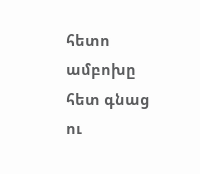հետո ամբոխը հետ գնաց ու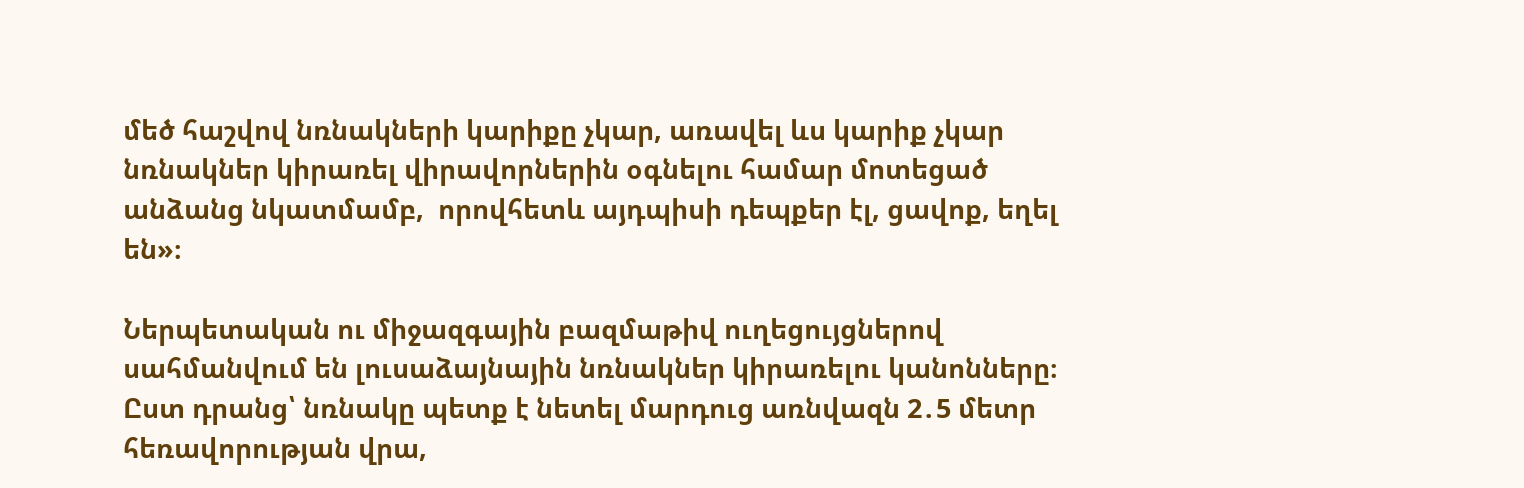մեծ հաշվով նռնակների կարիքը չկար, առավել ևս կարիք չկար նռնակներ կիրառել վիրավորներին օգնելու համար մոտեցած անձանց նկատմամբ,  որովհետև այդպիսի դեպքեր էլ, ցավոք, եղել են»։

Ներպետական ու միջազգային բազմաթիվ ուղեցույցներով սահմանվում են լուսաձայնային նռնակներ կիրառելու կանոնները։ Ըստ դրանց՝ նռնակը պետք է նետել մարդուց առնվազն 2․5 մետր հեռավորության վրա,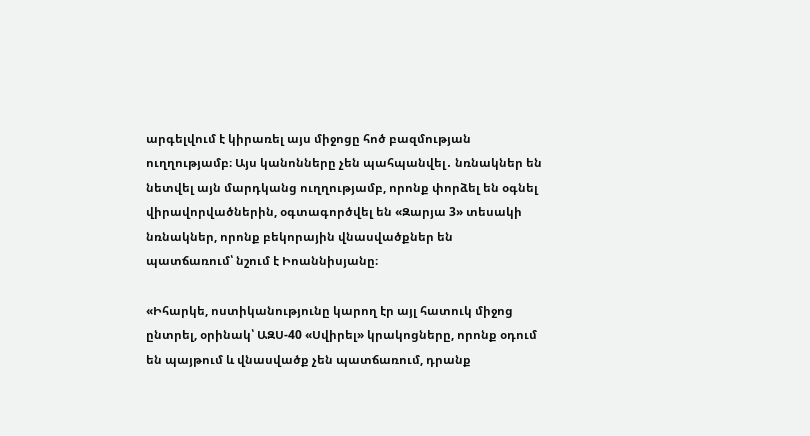արգելվում է կիրառել այս միջոցը հոծ բազմության ուղղությամբ։ Այս կանոնները չեն պահպանվել․ նռնակներ են նետվել այն մարդկանց ուղղությամբ, որոնք փորձել են օգնել վիրավորվածներին, օգտագործվել են «Զարյա 3» տեսակի նռնակներ, որոնք բեկորային վնասվածքներ են պատճառում՝ նշում է Իոաննիսյանը։

«Իհարկե, ոստիկանությունը կարող էր այլ հատուկ միջոց ընտրել, օրինակ՝ ԱԶՍ-40 «Սվիրել» կրակոցները, որոնք օդում են պայթում և վնասվածք չեն պատճառում, դրանք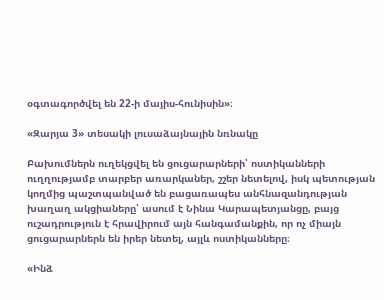օգտագործվել են 22-ի մայիս-հունիսին»։

«Զարյա 3» տեսակի լուսաձայնային նռնակը

Բախումներն ուղեկցվել են ցուցարարների՝ ոստիկանների ուղղությամբ տարբեր առարկաներ, շշեր նետելով, իսկ պետության կողմից պաշտպանված են բացառապես անհնազանդության խաղաղ ակցիաները՝ ասում է Նինա Կարապետյանցը, բայց ուշադրություն է հրավիրում այն հանգամանքին, որ ոչ միայն ցուցարարներն են իրեր նետել, այլև ոստիկանները։

«Ինձ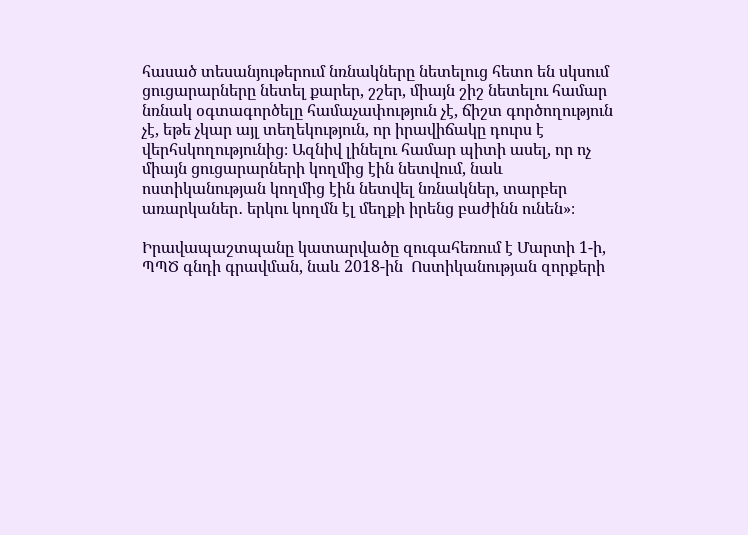հասած տեսանյութերում նռնակները նետելուց հետո են սկսում ցուցարարները նետել քարեր, շշեր, միայն շիշ նետելու համար նռնակ օգտագործելը համաչափություն չէ, ճիշտ գործողություն չէ, եթե չկար այլ տեղեկություն, որ իրավիճակը դուրս է վերհսկողությունից։ Ազնիվ լինելու համար պիտի ասել, որ ոչ միայն ցուցարարների կողմից էին նետվում, նաև ոստիկանության կողմից էին նետվել նռնակներ, տարբեր առարկաներ․ երկու կողմն էլ մեղքի իրենց բաժինն ունեն»։

Իրավապաշտպանը կատարվածը զուգահեռում է Մարտի 1-ի, ՊՊԾ գնդի գրավման, նաև 2018-ին  Ոստիկանության զորքերի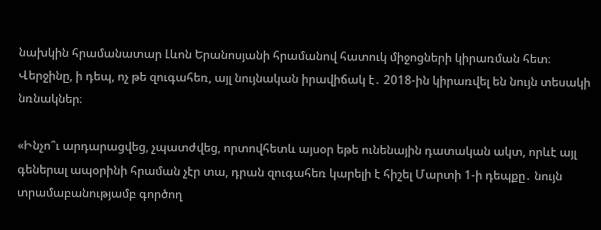նախկին հրամանատար Լևոն Երանոսյանի հրամանով հատուկ միջոցների կիրառման հետ։ Վերջինը, ի դեպ, ոչ թե զուգահեռ, այլ նույնական իրավիճակ է․ 2018-ին կիրառվել են նույն տեսակի նռնակներ։

«Ինչո՞ւ արդարացվեց, չպատժվեց, որտովհետև այսօր եթե ունենային դատական ակտ, որևէ այլ գեներալ ապօրինի հրաման չէր տա, դրան զուգահեռ կարելի է հիշել Մարտի 1-ի դեպքը․ նույն տրամաբանությամբ գործող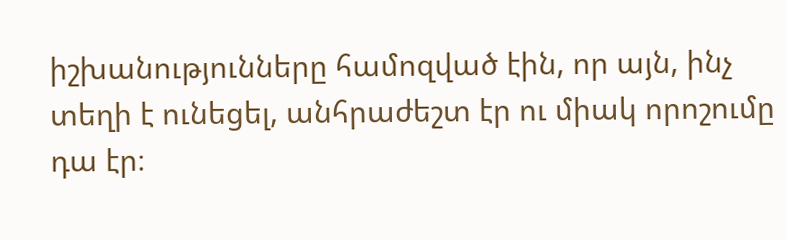իշխանությունները համոզված էին, որ այն, ինչ տեղի է ունեցել, անհրաժեշտ էր ու միակ որոշումը դա էր։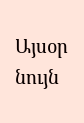Այսօր նույն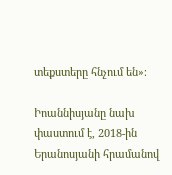տեքստերը հնչում են»։

Իոաննիսյանը նախ փաստում է, 2018-ին Երանոսյանի հրամանով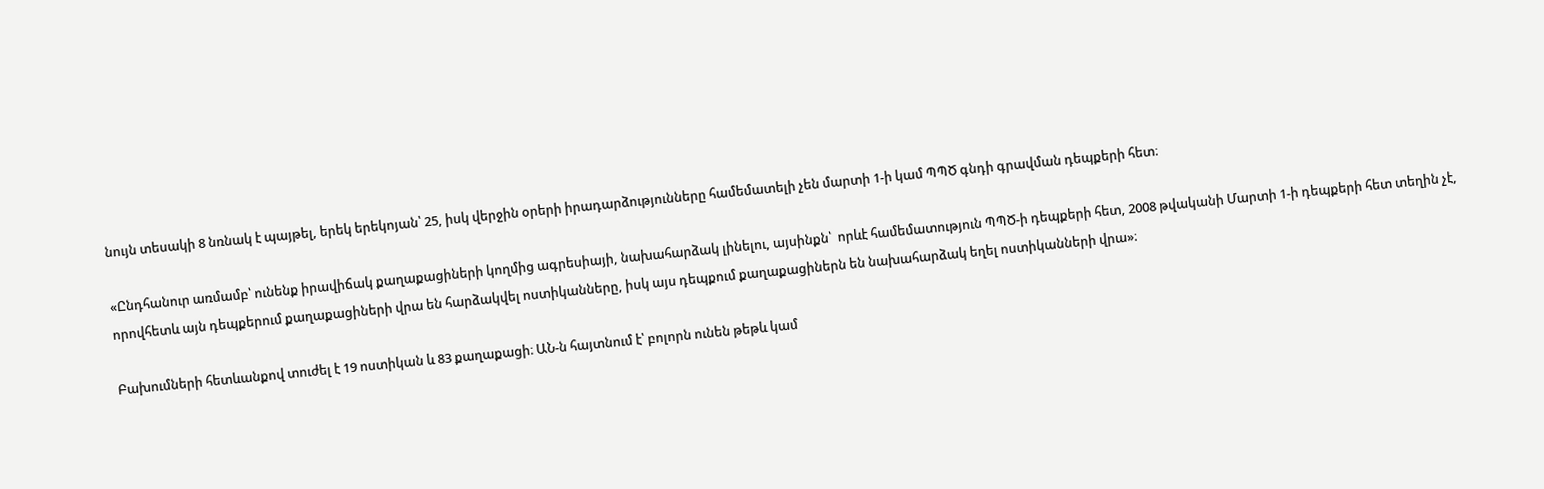նույն տեսակի 8 նռնակ է պայթել, երեկ երեկոյան՝ 25, իսկ վերջին օրերի իրադարձությունները համեմատելի չեն մարտի 1-ի կամ ՊՊԾ գնդի գրավման դեպքերի հետ։

«Ընդհանուր առմամբ՝ ունենք իրավիճակ քաղաքացիների կողմից ագրեսիայի, նախահարձակ լինելու, այսինքն՝  որևէ համեմատություն ՊՊԾ-ի դեպքերի հետ, 2008 թվականի Մարտի 1-ի դեպքերի հետ տեղին չէ, որովհետև այն դեպքերում քաղաքացիների վրա են հարձակվել ոստիկանները, իսկ այս դեպքում քաղաքացիներն են նախահարձակ եղել ոստիկանների վրա»։

Բախումների հետևանքով տուժել է 19 ոստիկան և 83 քաղաքացի։ ԱՆ-ն հայտնում է՝ բոլորն ունեն թեթև կամ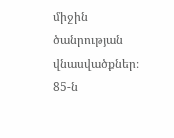միջին ծանրության վնասվածքներ։ 85-ն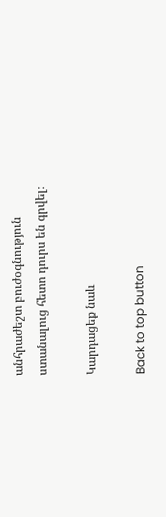անհրաժեշտ բուժօգնություն ստանալուց հետո դուրս են գրվել։

Կարդացեք նաև

Back to top button